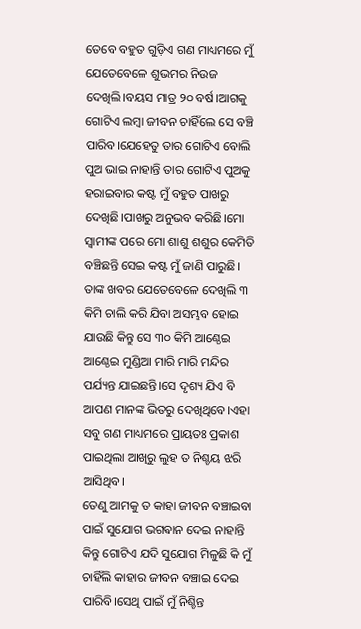ତେବେ ବହୁତ ଗୁଡ଼ିଏ ଗଣ ମାଧ୍ୟମରେ ମୁଁ ଯେତେବେଳେ ଶୁଭମର ନିଉଜ ଦେଖିଲି।ବୟସ ମାତ୍ର ୨୦ ବର୍ଷ।ଆଗକୁ ଗୋଟିଏ ଲମ୍ବା ଜୀବନ ଚାହିଁଲେ ସେ ବଞ୍ଚି ପାରିବ।ଯେହେତୁ ତାର ଗୋଟିଏ ବୋଲି ପୁଅ ଭାଇ ନାହାନ୍ତି ତାର ଗୋଟିଏ ପୁଅକୁ ହରାଇବାର କଷ୍ଟ ମୁଁ ବହୁତ ପାଖରୁ ଦେଖିଛି।ପାଖରୁ ଅନୁଭବ କରିଛି।ମୋ ସ୍ବାମୀଙ୍କ ପରେ ମୋ ଶାଶୁ ଶଶୁର କେମିତି ବଞ୍ଚିଛନ୍ତି ସେଇ କଷ୍ଟ ମୁଁ ଜାଣି ପାରୁଛି।
ତାଙ୍କ ଖବର ଯେତେବେଳେ ଦେଖିଲି ୩ କିମି ଚାଲି କରି ଯିବା ଅସମ୍ଭବ ହୋଇ ଯାଉଛି କିନ୍ତୁ ସେ ୩୦ କିମି ଆଣ୍ଠେଇ ଆଣ୍ଠେଇ ମୁଣ୍ଡିଆ ମାରି ମାରି ମନ୍ଦିର ପର୍ଯ୍ୟନ୍ତ ଯାଇଛନ୍ତି।ସେ ଦୃଶ୍ୟ ଯିଏ ବି ଆପଣ ମାନଙ୍କ ଭିତରୁ ଦେଖିଥିବେ।ଏହା ସବୁ ଗଣ ମାଧ୍ୟମରେ ପ୍ରାୟତଃ ପ୍ରକାଶ ପାଇଥିଲା ଆଖିରୁ ଲୁହ ତ ନିଶ୍ଚୟ ଝରି ଆସିଥିବ।
ତେଣୁ ଆମକୁ ତ କାହା ଜୀବନ ବଞ୍ଚାଇବା ପାଇଁ ସୁଯୋଗ ଭଗଵାନ ଦେଇ ନାହାନ୍ତି କିନ୍ତୁ ଗୋଟିଏ ଯଦି ସୁଯୋଗ ମିଳୁଛି କି ମୁଁ ଚାହିଁଲି କାହାର ଜୀବନ ବଞ୍ଚାଇ ଦେଇ ପାରିବି।ସେଥି ପାଇଁ ମୁଁ ନିଶ୍ଚିନ୍ତ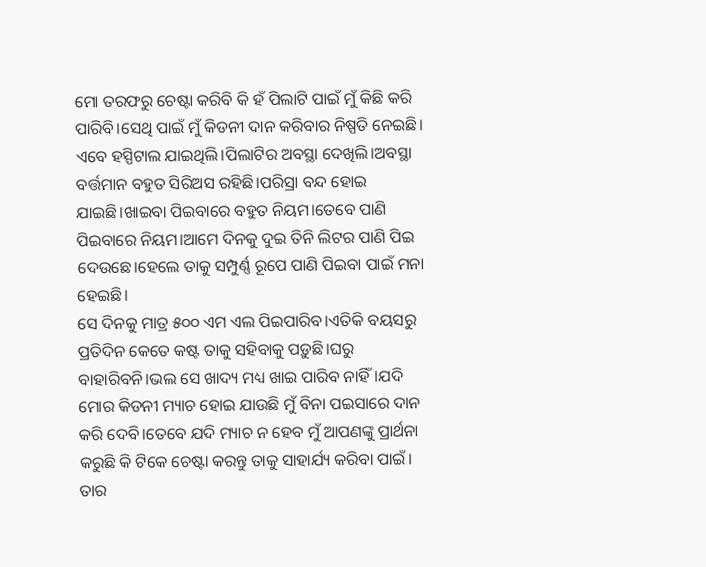ମୋ ତରଫରୁ ଚେଷ୍ଟା କରିବି କି ହଁ ପିଲାଟି ପାଇଁ ମୁଁ କିଛି କରି ପାରିବି।ସେଥି ପାଇଁ ମୁଁ କିଡନୀ ଦାନ କରିବାର ନିଷ୍ପତି ନେଇଛି।
ଏବେ ହସ୍ପିଟାଲ ଯାଇଥିଲି।ପିଲାଟିର ଅବସ୍ଥା ଦେଖିଲି।ଅବସ୍ଥା ବର୍ତ୍ତମାନ ବହୁତ ସିରିଅସ ରହିଛି।ପରିସ୍ରା ବନ୍ଦ ହୋଇ ଯାଇଛି।ଖାଇବା ପିଇବାରେ ବହୁତ ନିୟମ।ତେବେ ପାଣି ପିଇବାରେ ନିୟମ।ଆମେ ଦିନକୁ ଦୁଇ ତିନି ଲିଟର ପାଣି ପିଇ ଦେଉଛେ।ହେଲେ ତାକୁ ସମ୍ପୁର୍ଣ୍ଣ ରୂପେ ପାଣି ପିଇବା ପାଇଁ ମନା ହେଇଛି।
ସେ ଦିନକୁ ମାତ୍ର ୫୦୦ ଏମ ଏଲ ପିଇପାରିବ।ଏତିକି ବୟସରୁ ପ୍ରତିଦିନ କେତେ କଷ୍ଟ ତାକୁ ସହିବାକୁ ପଡ଼ୁଛି।ଘରୁ ବାହାରିବନି।ଭଲ ସେ ଖାଦ୍ୟ ମଧ୍ୟ ଖାଇ ପାରିବ ନାହିଁ।ଯଦି ମୋର କିଡନୀ ମ୍ୟାଚ ହୋଇ ଯାଉଛି ମୁଁ ବିନା ପଇସାରେ ଦାନ କରି ଦେବି।ତେବେ ଯଦି ମ୍ୟାଚ ନ ହେବ ମୁଁ ଆପଣଙ୍କୁ ପ୍ରାର୍ଥନା କରୁଛି କି ଟିକେ ଚେଷ୍ଟା କରନ୍ତୁ ତାକୁ ସାହାର୍ଯ୍ୟ କରିବା ପାଇଁ।
ତାର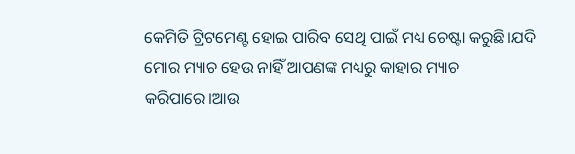କେମିତି ଟ୍ରିଟମେଣ୍ଟ ହୋଇ ପାରିବ ସେଥି ପାଇଁ ମଧ୍ୟ ଚେଷ୍ଟା କରୁଛି।ଯଦି ମୋର ମ୍ୟାଚ ହେଉ ନାହିଁ ଆପଣଙ୍କ ମଧ୍ୟରୁ କାହାର ମ୍ୟାଚ କରିପାରେ।ଆଉ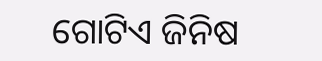ଗୋଟିଏ ଜିନିଷ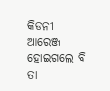କିଡନୀ ଆରେଞ୍ଜ ହୋଇଗଲେ ବି ତା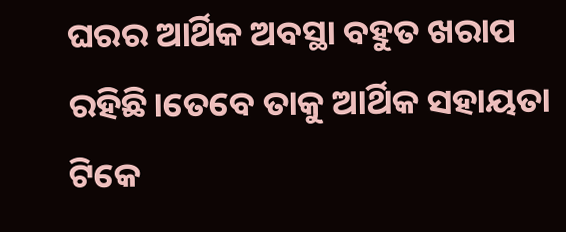ଘରର ଆର୍ଥିକ ଅବସ୍ଥା ବହୁତ ଖରାପ ରହିଛି।ତେବେ ତାକୁ ଆର୍ଥିକ ସହାୟତା ଟିକେ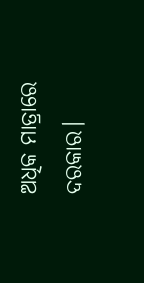ଅଧିକ ମାତ୍ରାରେ ଦରକାର।